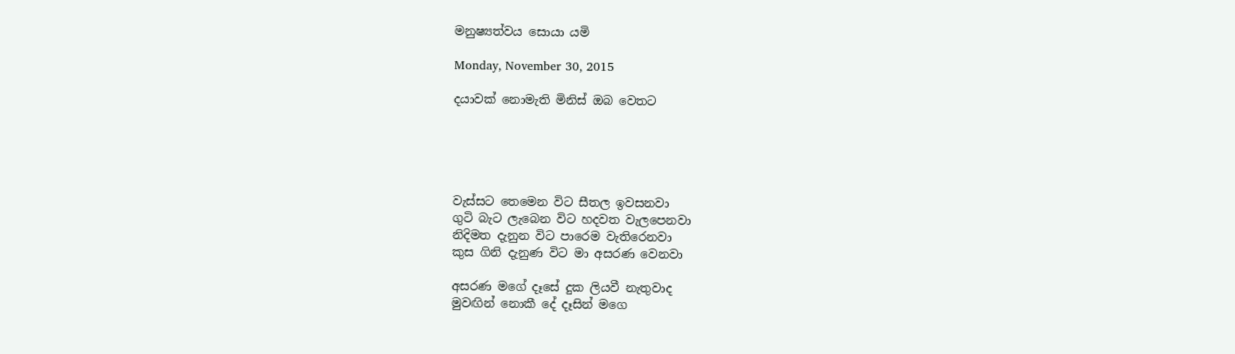මනුෂ්‍යත්වය සොයා යමි

Monday, November 30, 2015

දයාවක් නොමැති මිනිස් ඔබ වෙතට





වැස්සට තෙමෙන විට සීතල ඉවසනවා
ගුටි බැට ලැබෙන විට හදවත වැලපෙනවා
නිදිමත දැනුන විට පාරෙම වැතිරෙනවා
කුස ගිනි දැනුණ විට මා අසරණ වෙනවා

අසරණ මගේ දෑසේ දුක ලියවී නැතුවාද
මුවඟින් නොකී දේ දෑසින් මගෙ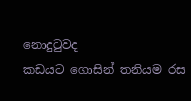නොදුටුවද
කඩයට ගොසින් තනියම රස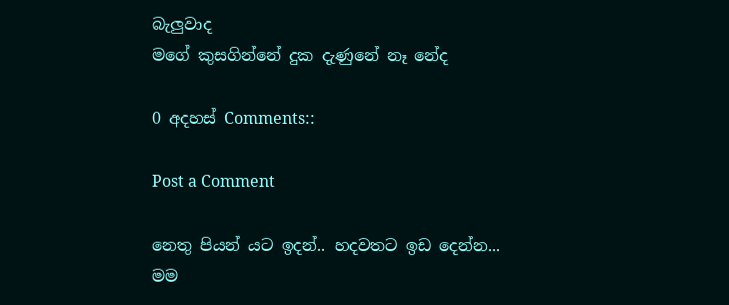බැලුවාද
මගේ කුසගින්නේ දුක දැණුනේ නෑ නේද

0 අදහස් Comments::

Post a Comment

නෙතු පියන් යට ඉදන්.. හදවතට ඉඩ දෙන්න...
මම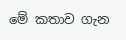මේ කතාව ගැන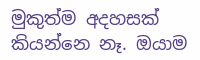මුකුත්ම අදහසක් කියන්නෙ නෑ. ඔයාම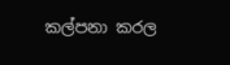කල්පනා කරල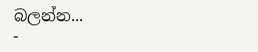බලන්න...
-